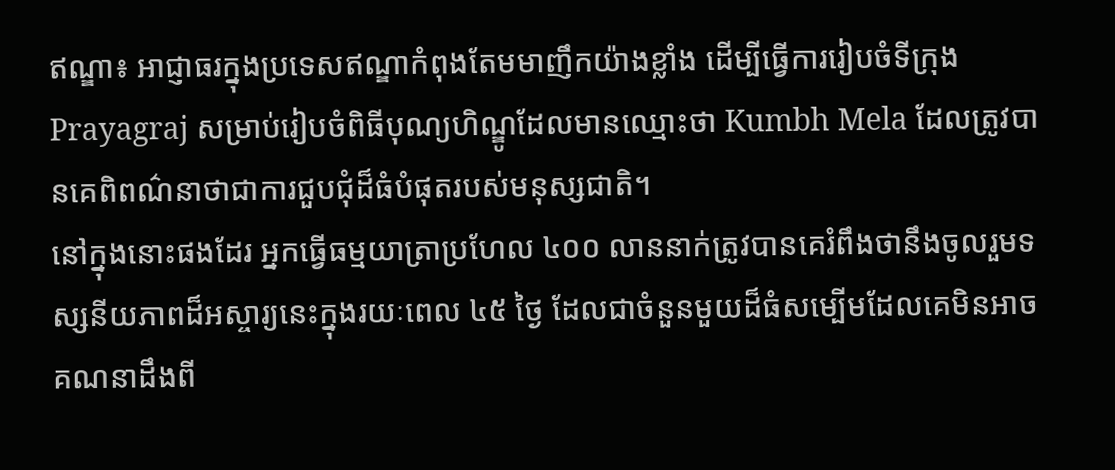ឥណ្ឌា៖ អាជ្ញាធរក្នុងប្រទេសឥណ្ឌាកំពុងតែមមាញឹកយ៉ាងខ្លាំង ដើម្បីធ្វើការរៀបចំទីក្រុង Prayagraj សម្រាប់រៀបចំពិធីបុណ្យហិណ្ឌូដែលមានឈ្មោះថា Kumbh Mela ដែលត្រូវបានគេពិពណ៌នាថាជាការជួបជុំដ៏ធំបំផុតរបស់មនុស្សជាតិ។
នៅក្នុងនោះផងដែរ អ្នកធ្វើធម្មយាត្រាប្រហែល ៤០០ លាននាក់ត្រូវបានគេរំពឹងថានឹងចូលរួមទស្សនីយភាពដ៏អស្ចារ្យនេះក្នុងរយៈពេល ៤៥ ថ្ងៃ ដែលជាចំនួនមួយដ៏ធំសម្បើមដែលគេមិនអាចគណនាដឹងពី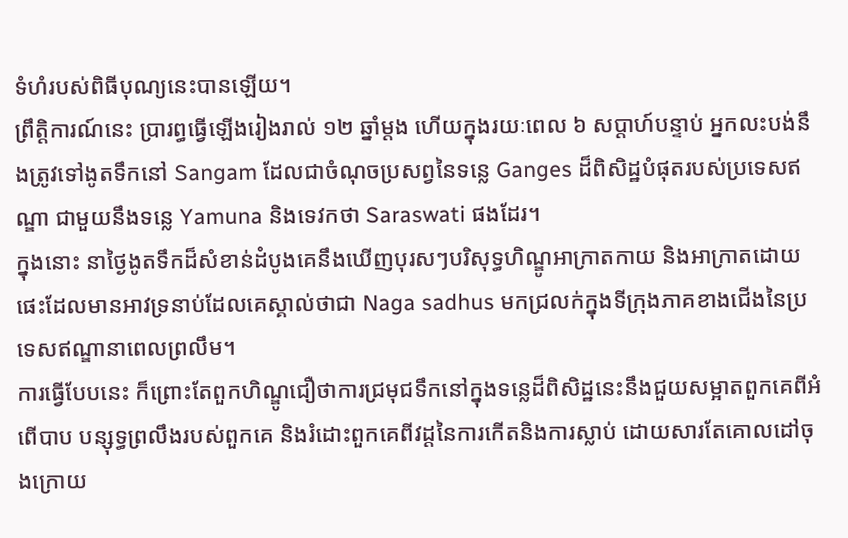ទំហំរបស់ពិធីបុណ្យនេះបានឡើយ។
ព្រឹត្តិការណ៍នេះ ប្រារព្ធធ្វើឡើងរៀងរាល់ ១២ ឆ្នាំម្តង ហើយក្នុងរយៈពេល ៦ សប្តាហ៍បន្ទាប់ អ្នកលះបង់នឹងត្រូវទៅងូតទឹកនៅ Sangam ដែលជាចំណុចប្រសព្វនៃទន្លេ Ganges ដ៏ពិសិដ្ឋបំផុតរបស់ប្រទេសឥណ្ឌា ជាមួយនឹងទន្លេ Yamuna និងទេវកថា Saraswati ផងដែរ។
ក្នុងនោះ នាថ្ងៃងូតទឹកដ៏សំខាន់ដំបូងគេនឹងឃើញបុរសៗបរិសុទ្ធហិណ្ឌូអាក្រាតកាយ និងអាក្រាតដោយផេះដែលមានអាវទ្រនាប់ដែលគេស្គាល់ថាជា Naga sadhus មកជ្រលក់ក្នុងទីក្រុងភាគខាងជើងនៃប្រទេសឥណ្ឌានាពេលព្រលឹម។
ការធ្វើបែបនេះ ក៏ព្រោះតែពួកហិណ្ឌូជឿថាការជ្រមុជទឹកនៅក្នុងទន្លេដ៏ពិសិដ្ឋនេះនឹងជួយសម្អាតពួកគេពីអំពើបាប បន្សុទ្ធព្រលឹងរបស់ពួកគេ និងរំដោះពួកគេពីវដ្តនៃការកើតនិងការស្លាប់ ដោយសារតែគោលដៅចុងក្រោយ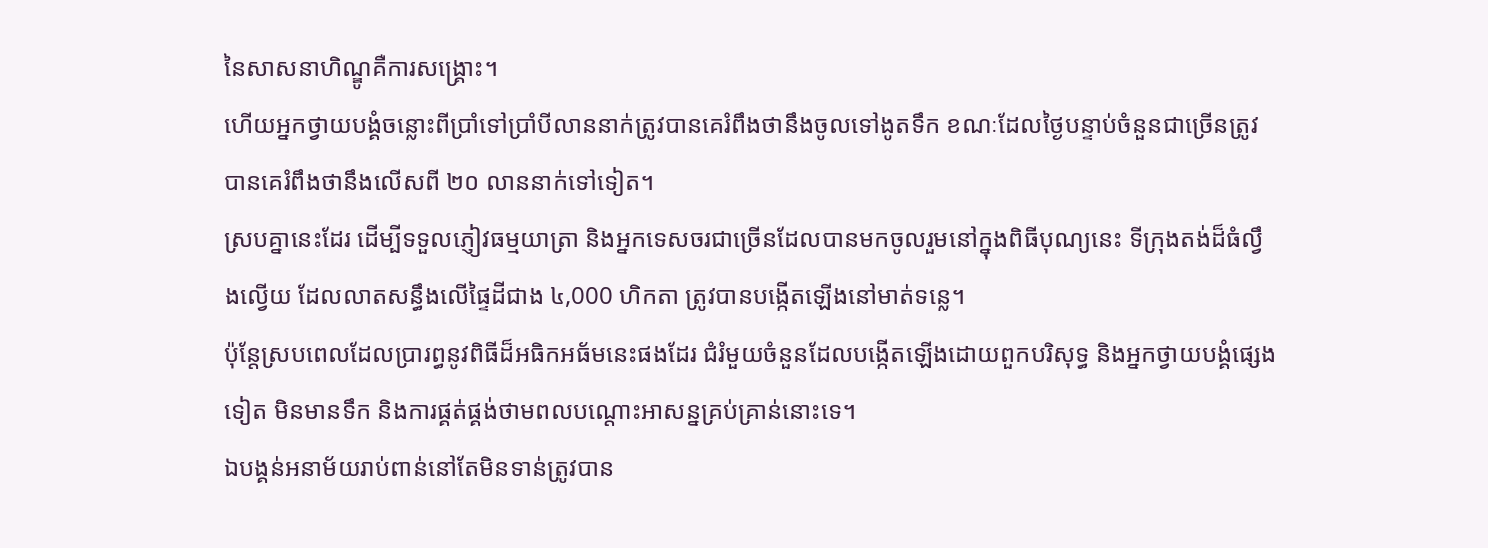នៃសាសនាហិណ្ឌូគឺការសង្គ្រោះ។
ហើយអ្នកថ្វាយបង្គំចន្លោះពីប្រាំទៅប្រាំបីលាននាក់ត្រូវបានគេរំពឹងថានឹងចូលទៅងូតទឹក ខណៈដែលថ្ងៃបន្ទាប់ចំនួនជាច្រើនត្រូវបានគេរំពឹងថានឹងលើសពី ២០ លាននាក់ទៅទៀត។
ស្របគ្នានេះដែរ ដើម្បីទទួលភ្ញៀវធម្មយាត្រា និងអ្នកទេសចរជាច្រើនដែលបានមកចូលរួមនៅក្នុងពិធីបុណ្យនេះ ទីក្រុងតង់ដ៏ធំល្វឹងល្វើយ ដែលលាតសន្ធឹងលើផ្ទៃដីជាង ៤,000 ហិកតា ត្រូវបានបង្កើតឡើងនៅមាត់ទន្លេ។
ប៉ុន្តែស្របពេលដែលប្រារព្ធនូវពិធីដ៏អធិកអធ័មនេះផងដែរ ជំរំមួយចំនួនដែលបង្កើតឡើងដោយពួកបរិសុទ្ធ និងអ្នកថ្វាយបង្គំផ្សេងទៀត មិនមានទឹក និងការផ្គត់ផ្គង់ថាមពលបណ្តោះអាសន្នគ្រប់គ្រាន់នោះទេ។
ឯបង្គន់អនាម័យរាប់ពាន់នៅតែមិនទាន់ត្រូវបាន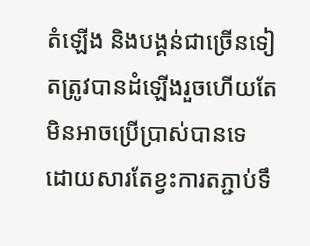តំឡើង និងបង្គន់ជាច្រើនទៀតត្រូវបានដំឡើងរួចហើយតែមិនអាចប្រើប្រាស់បានទេ ដោយសារតែខ្វះការតភ្ជាប់ទឹ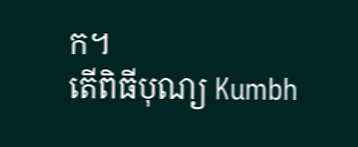ក។
តើពិធីបុណ្យ Kumbh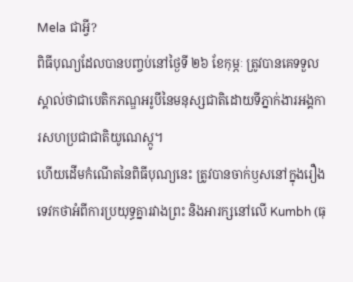Mela ជាអ្វី?
ពិធីបុណ្យដែលបានបញ្ចប់នៅថ្ងៃទី ២៦ ខែកុម្ភៈ ត្រូវបានគេទទួលស្គាល់ថាជាបេតិកភណ្ឌអរូបីនៃមនុស្សជាតិដោយទីភ្នាក់ងារអង្គការសហប្រជាជាតិយូណេស្កូ។
ហើយដើមកំណើតនៃពិធីបុណ្យនេះ ត្រូវបានចាក់ឫសនៅក្នុងរឿងទេវកថាអំពីការប្រយុទ្ធគ្នារវាងព្រះ និងអារក្សនៅលើ Kumbh (ធុ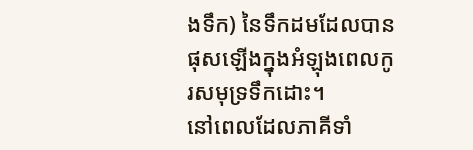ងទឹក) នៃទឹកដមដែលបានផុសឡើងក្នុងអំឡុងពេលកូរសមុទ្រទឹកដោះ។
នៅពេលដែលភាគីទាំ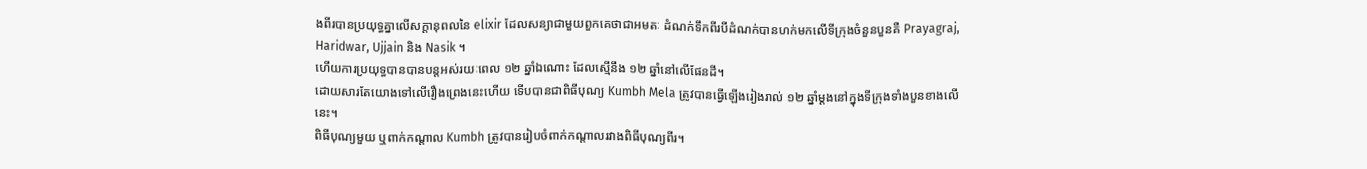ងពីរបានប្រយុទ្ធគ្នាលើសក្តានុពលនៃ elixir ដែលសន្យាជាមួយពួកគេថាជាអមតៈ ដំណក់ទឹកពីរបីដំណក់បានហក់មកលើទីក្រុងចំនួនបួនគឺ Prayagraj, Haridwar, Ujjain និង Nasik ។
ហើយការប្រយុទ្ធបានបានបន្តអស់រយៈពេល ១២ ឆ្នាំឯណោះ ដែលស្មើនឹង ១២ ឆ្នាំនៅលើផែនដី។
ដោយសារតែយោងទៅលើរឿងព្រេងនេះហើយ ទើបបានជាពិធីបុណ្យ Kumbh Mela ត្រូវបានធ្វើឡើងរៀងរាល់ ១២ ឆ្នាំម្តងនៅក្នុងទីក្រុងទាំងបួនខាងលើនេះ។
ពិធីបុណ្យមួយ ឬពាក់កណ្តាល Kumbh ត្រូវបានរៀបចំពាក់កណ្តាលរវាងពិធីបុណ្យពីរ។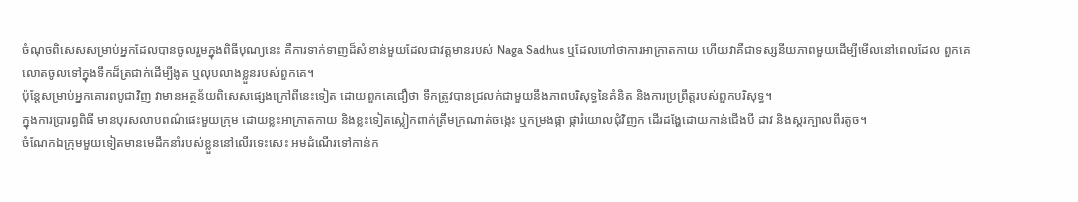ចំណុចពិសេសសម្រាប់អ្នកដែលបានចូលរួមក្នុងពិធីបុណ្យនេះ គឺការទាក់ទាញដ៏សំខាន់មួយដែលជាវត្តមានរបស់ Naga Sadhus ឬដែលហៅថាការអាក្រាតកាយ ហើយវាគឺជាទស្សនីយភាពមួយដើម្បីមើលនៅពេលដែល ពួកគេលោតចូលទៅក្នុងទឹកដ៏ត្រជាក់ដើម្បីងូត ឬលុបលាងខ្លួនរបស់ពួកគេ។
ប៉ុន្តែសម្រាប់អ្នកគោរពបូជាវិញ វាមានអត្ថន័យពិសេសផ្សេងក្រៅពីនេះទៀត ដោយពួកគេជឿថា ទឹកត្រូវបានជ្រលក់ជាមួយនឹងភាពបរិសុទ្ធនៃគំនិត និងការប្រព្រឹត្តរបស់ពួកបរិសុទ្ធ។
ក្នុងការប្រារព្ធពិធី មានបុរសលាបពណ៌ផេះមួយក្រុម ដោយខ្លះអាក្រាតកាយ និងខ្លះទៀតស្លៀកពាក់ត្រឹមក្រណាត់ចង្កេះ ឬកម្រងផ្កា ផ្ការំយោលជុំវិញក ដើរដង្ហែដោយកាន់ជើងបី ដាវ និងស្គរក្បាលពីរតូច។
ចំណែកឯក្រុមមួយទៀតមានមេដឹកនាំរបស់ខ្លួននៅលើរទេះសេះ អមដំណើរទៅកាន់ក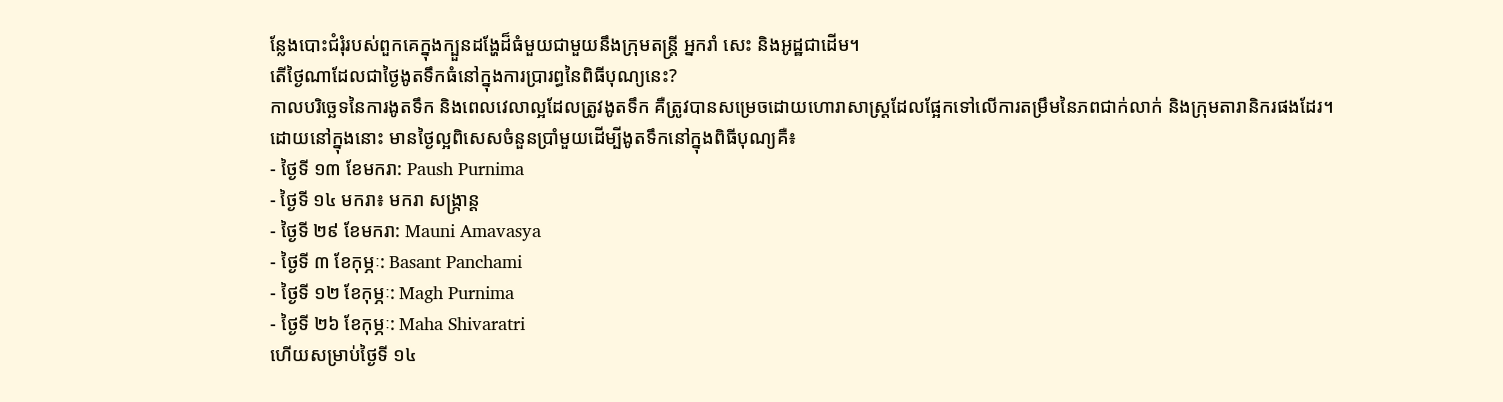ន្លែងបោះជំរុំរបស់ពួកគេក្នុងក្បួនដង្ហែដ៏ធំមួយជាមួយនឹងក្រុមតន្ត្រី អ្នករាំ សេះ និងអូដ្ឋជាដើម។
តើថ្ងៃណាដែលជាថ្ងៃងូតទឹកធំនៅក្នុងការប្រារព្ធនៃពិធីបុណ្យនេះ?
កាលបរិច្ឆេទនៃការងូតទឹក និងពេលវេលាល្អដែលត្រូវងូតទឹក គឺត្រូវបានសម្រេចដោយហោរាសាស្រ្តដែលផ្អែកទៅលើការតម្រឹមនៃភពជាក់លាក់ និងក្រុមតារានិករផងដែរ។
ដោយនៅក្នុងនោះ មានថ្ងៃល្អពិសេសចំនួនប្រាំមួយដើម្បីងូតទឹកនៅក្នុងពិធីបុណ្យគឺ៖
- ថ្ងៃទី ១៣ ខែមករា: Paush Purnima
- ថ្ងៃទី ១៤ មករា៖ មករា សង្ក្រាន្ត
- ថ្ងៃទី ២៩ ខែមករា: Mauni Amavasya
- ថ្ងៃទី ៣ ខែកុម្ភៈ: Basant Panchami
- ថ្ងៃទី ១២ ខែកុម្ភៈ: Magh Purnima
- ថ្ងៃទី ២៦ ខែកុម្ភៈ: Maha Shivaratri
ហើយសម្រាប់ថ្ងៃទី ១៤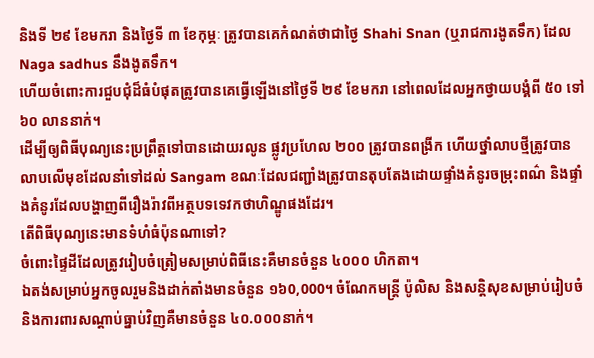និងទី ២៩ ខែមករា និងថ្ងៃទី ៣ ខែកុម្ភៈ ត្រូវបានគេកំណត់ថាជាថ្ងៃ Shahi Snan (ឬរាជការងូតទឹក) ដែល Naga sadhus នឹងងូតទឹក។
ហើយចំពោះការជួបជុំដ៏ធំបំផុតត្រូវបានគេធ្វើឡើងនៅថ្ងៃទី ២៩ ខែមករា នៅពេលដែលអ្នកថ្វាយបង្គំពី ៥០ ទៅ ៦០ លាននាក់។
ដើម្បីឲ្យពិធីបុណ្យនេះប្រព្រឹត្តទៅបានដោយរលូន ផ្លូវប្រហែល ២០០ ត្រូវបានពង្រីក ហើយថ្នាំលាបថ្មីត្រូវបានលាបលើមុខដែលនាំទៅដល់ Sangam ខណៈដែលជញ្ជាំងត្រូវបានតុបតែងដោយផ្ទាំងគំនូរចម្រុះពណ៌ និងផ្ទាំងគំនូរដែលបង្ហាញពីរឿងរ៉ាវពីអត្ថបទទេវកថាហិណ្ឌូផងដែរ។
តើពិធីបុណ្យនេះមានទំហំធំប៉ុនណាទៅ?
ចំពោះផ្ទៃដីដែលត្រូវរៀបចំត្រៀមសម្រាប់ពិធីនេះគឺមានចំនួន ៤០០០ ហិកតា។
ឯតង់សម្រាប់អ្នកចូលរួមនិងដាក់តាំងមានចំនួន ១៦0,000។ ចំណែកមន្ត្រី ប៉ូលិស និងសន្តិសុខសម្រាប់រៀបចំនិងការពារសណ្ដាប់ធ្នាប់វិញគឺមានចំនួន ៤០.០០០នាក់។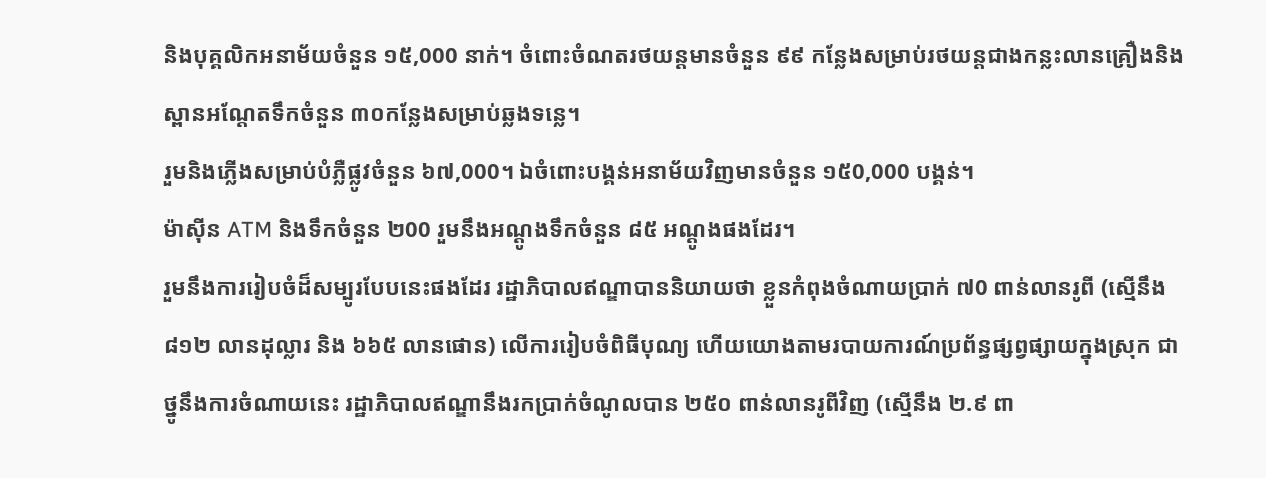និងបុគ្គលិកអនាម័យចំនួន ១៥,000 នាក់។ ចំពោះចំណតរថយន្តមានចំនួន ៩៩ កន្លែងសម្រាប់រថយន្តជាងកន្លះលានគ្រឿងនិង ស្ពានអណ្តែតទឹកចំនួន ៣០កន្លែងសម្រាប់ឆ្លងទន្លេ។
រួមនិងភ្លើងសម្រាប់បំភ្លឺផ្លូវចំនួន ៦៧,000។ ឯចំពោះបង្គន់អនាម័យវិញមានចំនួន ១៥0,000 បង្គន់។
ម៉ាស៊ីន ATM និងទឹកចំនួន ២00 រួមនឹងអណ្តូងទឹកចំនួន ៨៥ អណ្ដូងផងដែរ។
រួមនឹងការរៀបចំដ៏សម្បូរបែបនេះផងដែរ រដ្ឋាភិបាលឥណ្ឌាបាននិយាយថា ខ្លួនកំពុងចំណាយប្រាក់ ៧0 ពាន់លានរូពី (ស្មើនឹង ៨១២ លានដុល្លារ និង ៦៦៥ លានផោន) លើការរៀបចំពិធីបុណ្យ ហើយយោងតាមរបាយការណ៍ប្រព័ន្ធផ្សព្វផ្សាយក្នុងស្រុក ជាថ្នូនឹងការចំណាយនេះ រដ្ឋាភិបាលឥណ្ឌានឹងរកប្រាក់ចំណូលបាន ២៥០ ពាន់លានរូពីវិញ (ស្មើនឹង ២.៩ ពា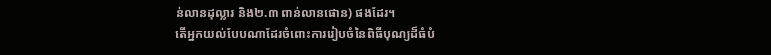ន់លានដុល្លារ និង២.៣ ពាន់លានផោន) ផងដែរ។
តើអ្នកយល់បែបណាដែរចំពោះការរៀបចំនៃពិធីបុណ្យដ៏ធំបំ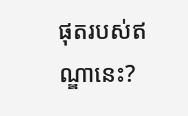ផុតរបស់ឥណ្ឌានេះ?